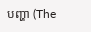បញ្ហា (The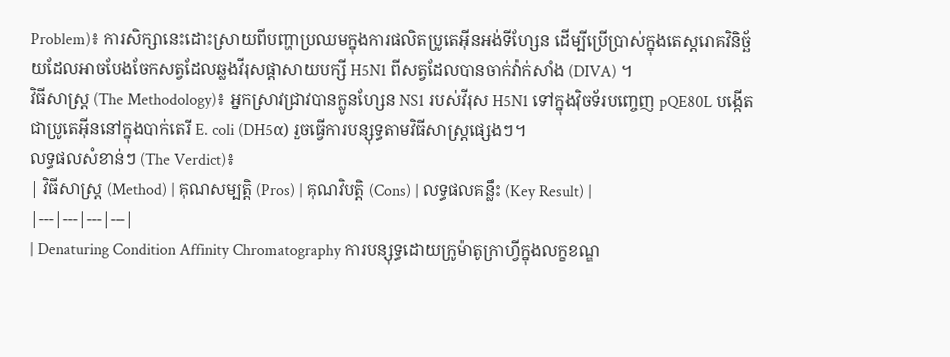Problem)៖ ការសិក្សានេះដោះស្រាយពីបញ្ហាប្រឈមក្នុងការផលិតប្រូតេអ៊ីនអង់ទីហ្សែន ដើម្បីប្រើប្រាស់ក្នុងតេស្តរោគវិនិច្ឆ័យដែលអាចបែងចែកសត្វដែលឆ្លងវីរុសផ្ដាសាយបក្សី H5N1 ពីសត្វដែលបានចាក់វ៉ាក់សាំង (DIVA) ។
វិធីសាស្ត្រ (The Methodology)៖ អ្នកស្រាវជ្រាវបានក្លូនហ្សែន NS1 របស់វីរុស H5N1 ទៅក្នុងវ៉ិចទ័របញ្ចេញ pQE80L បង្កើតជាប្រូតេអ៊ីននៅក្នុងបាក់តេរី E. coli (DH5α) រួចធ្វើការបន្សុទ្ធតាមវិធីសាស្ត្រផ្សេងៗ។
លទ្ធផលសំខាន់ៗ (The Verdict)៖
| វិធីសាស្ត្រ (Method) | គុណសម្បត្តិ (Pros) | គុណវិបត្តិ (Cons) | លទ្ធផលគន្លឹះ (Key Result) |
|---|---|---|---|
| Denaturing Condition Affinity Chromatography ការបន្សុទ្ធដោយក្រូម៉ាតូក្រាហ្វីក្នុងលក្ខខណ្ឌ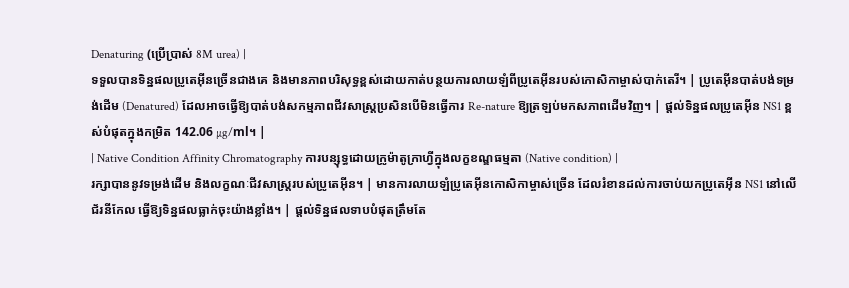Denaturing (ប្រើប្រាស់ 8M urea) |
ទទួលបានទិន្នផលប្រូតេអ៊ីនច្រើនជាងគេ និងមានភាពបរិសុទ្ធខ្ពស់ដោយកាត់បន្ថយការលាយឡំពីប្រូតេអ៊ីនរបស់កោសិកាម្ចាស់បាក់តេរី។ | ប្រូតេអ៊ីនបាត់បង់ទម្រង់ដើម (Denatured) ដែលអាចធ្វើឱ្យបាត់បង់សកម្មភាពជីវសាស្ត្រប្រសិនបើមិនធ្វើការ Re-nature ឱ្យត្រឡប់មកសភាពដើមវិញ។ | ផ្តល់ទិន្នផលប្រូតេអ៊ីន NS1 ខ្ពស់បំផុតក្នុងកម្រិត 142.06 µg/ml។ |
| Native Condition Affinity Chromatography ការបន្សុទ្ធដោយក្រូម៉ាតូក្រាហ្វីក្នុងលក្ខខណ្ឌធម្មតា (Native condition) |
រក្សាបាននូវទម្រង់ដើម និងលក្ខណៈជីវសាស្ត្ររបស់ប្រូតេអ៊ីន។ | មានការលាយឡំប្រូតេអ៊ីនកោសិកាម្ចាស់ច្រើន ដែលរំខានដល់ការចាប់យកប្រូតេអ៊ីន NS1 នៅលើជ័រនីកែល ធ្វើឱ្យទិន្នផលធ្លាក់ចុះយ៉ាងខ្លាំង។ | ផ្តល់ទិន្នផលទាបបំផុតត្រឹមតែ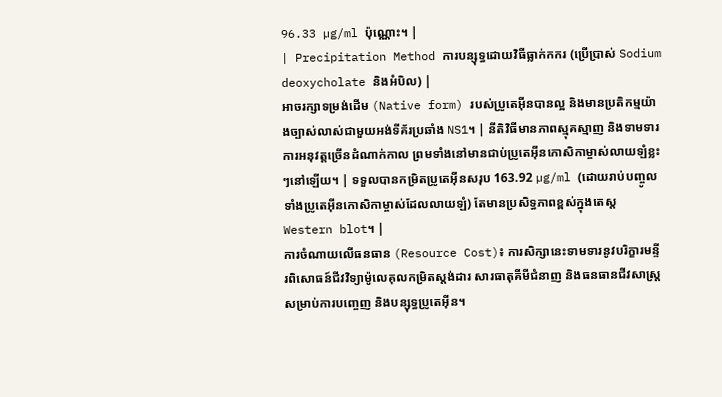96.33 µg/ml ប៉ុណ្ណោះ។ |
| Precipitation Method ការបន្សុទ្ធដោយវិធីធ្លាក់កករ (ប្រើប្រាស់ Sodium deoxycholate និងអំបិល) |
អាចរក្សាទម្រង់ដើម (Native form) របស់ប្រូតេអ៊ីនបានល្អ និងមានប្រតិកម្មយ៉ាងច្បាស់លាស់ជាមួយអង់ទីគ័រប្រឆាំង NS1។ | នីតិវិធីមានភាពស្មុគស្មាញ និងទាមទារការអនុវត្តច្រើនដំណាក់កាល ព្រមទាំងនៅមានជាប់ប្រូតេអ៊ីនកោសិកាម្ចាស់លាយឡំខ្លះៗនៅឡើយ។ | ទទួលបានកម្រិតប្រូតេអ៊ីនសរុប 163.92 µg/ml (ដោយរាប់បញ្ចូលទាំងប្រូតេអ៊ីនកោសិកាម្ចាស់ដែលលាយឡំ) តែមានប្រសិទ្ធភាពខ្ពស់ក្នុងតេស្ត Western blot។ |
ការចំណាយលើធនធាន (Resource Cost)៖ ការសិក្សានេះទាមទារនូវបរិក្ខារមន្ទីរពិសោធន៍ជីវវិទ្យាម៉ូលេគុលកម្រិតស្តង់ដារ សារធាតុគីមីជំនាញ និងធនធានជីវសាស្ត្រសម្រាប់ការបញ្ចេញ និងបន្សុទ្ធប្រូតេអ៊ីន។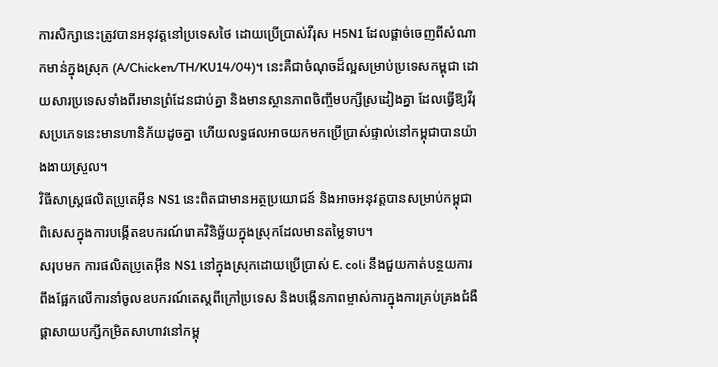ការសិក្សានេះត្រូវបានអនុវត្តនៅប្រទេសថៃ ដោយប្រើប្រាស់វីរុស H5N1 ដែលផ្តាច់ចេញពីសំណាកមាន់ក្នុងស្រុក (A/Chicken/TH/KU14/04)។ នេះគឺជាចំណុចដ៏ល្អសម្រាប់ប្រទេសកម្ពុជា ដោយសារប្រទេសទាំងពីរមានព្រំដែនជាប់គ្នា និងមានស្ថានភាពចិញ្ចឹមបក្សីស្រដៀងគ្នា ដែលធ្វើឱ្យវីរុសប្រភេទនេះមានហានិភ័យដូចគ្នា ហើយលទ្ធផលអាចយកមកប្រើប្រាស់ផ្ទាល់នៅកម្ពុជាបានយ៉ាងងាយស្រួល។
វិធីសាស្ត្រផលិតប្រូតេអ៊ីន NS1 នេះពិតជាមានអត្ថប្រយោជន៍ និងអាចអនុវត្តបានសម្រាប់កម្ពុជា ពិសេសក្នុងការបង្កើតឧបករណ៍រោគវិនិច្ឆ័យក្នុងស្រុកដែលមានតម្លៃទាប។
សរុបមក ការផលិតប្រូតេអ៊ីន NS1 នៅក្នុងស្រុកដោយប្រើប្រាស់ E. coli នឹងជួយកាត់បន្ថយការពឹងផ្អែកលើការនាំចូលឧបករណ៍តេស្តពីក្រៅប្រទេស និងបង្កើនភាពម្ចាស់ការក្នុងការគ្រប់គ្រងជំងឺផ្តាសាយបក្សីកម្រិតសាហាវនៅកម្ពុ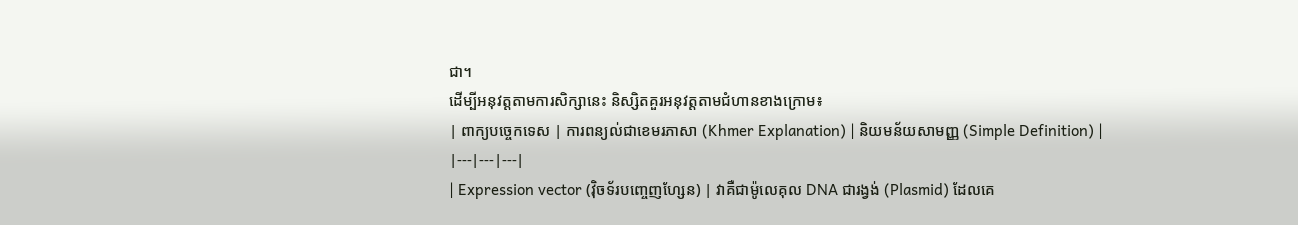ជា។
ដើម្បីអនុវត្តតាមការសិក្សានេះ និស្សិតគួរអនុវត្តតាមជំហានខាងក្រោម៖
| ពាក្យបច្ចេកទេស | ការពន្យល់ជាខេមរភាសា (Khmer Explanation) | និយមន័យសាមញ្ញ (Simple Definition) |
|---|---|---|
| Expression vector (វ៉ិចទ័របញ្ចេញហ្សែន) | វាគឺជាម៉ូលេគុល DNA ជារង្វង់ (Plasmid) ដែលគេ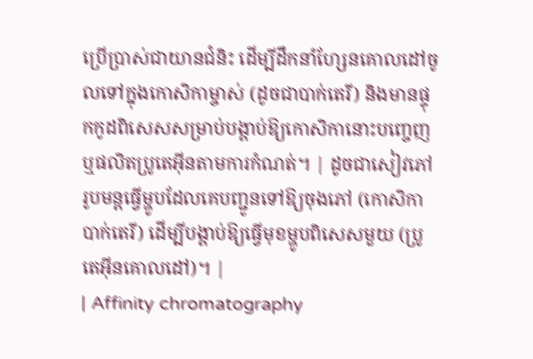ប្រើប្រាស់ជាយានជំនិះ ដើម្បីដឹកនាំហ្សែនគោលដៅចូលទៅក្នុងកោសិកាម្ចាស់ (ដូចជាបាក់តេរី) និងមានផ្ទុកកូដពិសេសសម្រាប់បង្គាប់ឱ្យកោសិកានោះបញ្ចេញ ឬផលិតប្រូតេអ៊ីនតាមការកំណត់។ | ដូចជាសៀវភៅរូបមន្តធ្វើម្ហូបដែលគេបញ្ជូនទៅឱ្យចុងភៅ (កោសិកាបាក់តេរី) ដើម្បីបង្គាប់ឱ្យធ្វើមុខម្ហូបពិសេសមួយ (ប្រូតេអ៊ីនគោលដៅ)។ |
| Affinity chromatography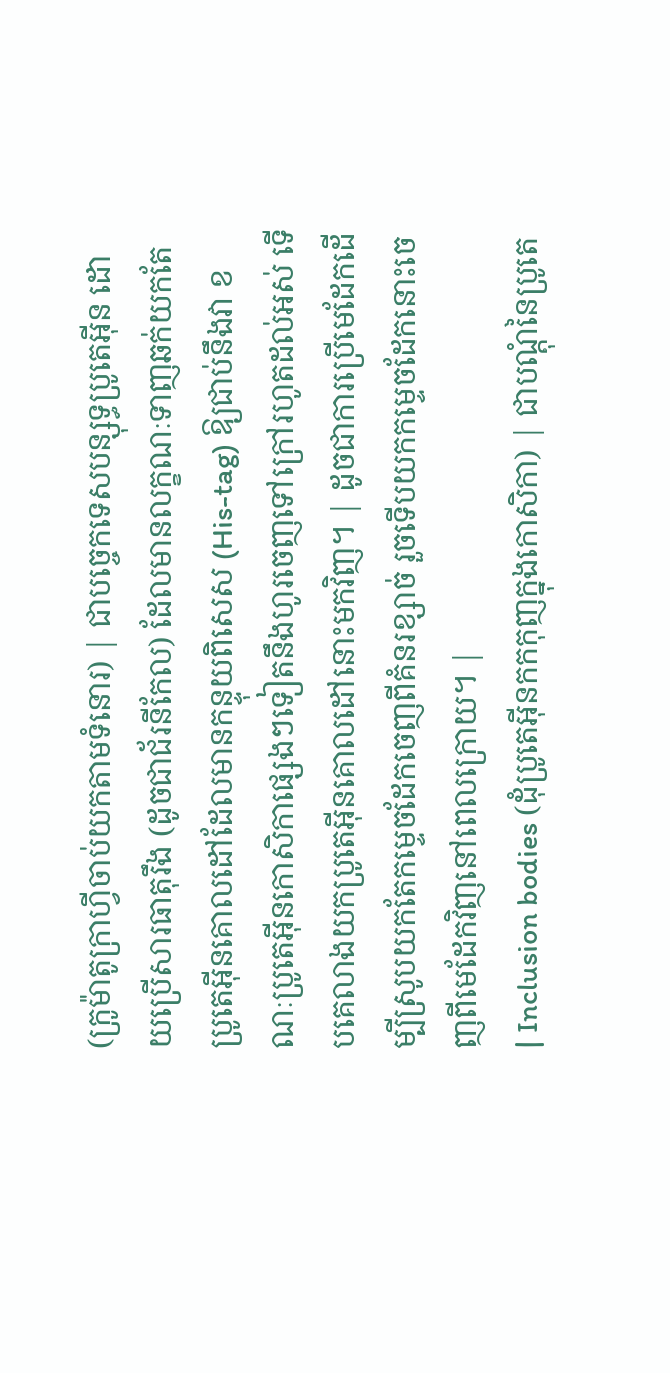(ក្រូម៉ាតូក្រាហ្វីចាប់យកតាមទំនោរ) | ជាបច្ចេកទេសបន្សុទ្ធប្រូតេអ៊ីន ដោយប្រើសារធាតុរឹង (ដូចជាជ័រនីកែល) ដែលមានលក្ខណៈទាញឆក់យកតែប្រូតេអ៊ីនគោលដៅដែលមានកន្ទុយពិសេស (His-tag) ឱ្យជាប់នឹងវា ខណៈប្រូតេអ៊ីនកោសិកាផ្សេងៗទៀតនឹងហូរចេញទៅក្រៅរហូតដល់អស់ ទើបគេលាងយកប្រូតេអ៊ីនគោលដៅនោះមកវិញ។ | ដូចជាការប្រើមេដែកដើម្បីស្រូបយកតែកម្ទេចដែកចេញពីគំនរខ្សាច់ រួចទើបយកកម្ទេចដែកនោះចេញពីមេដែកវិញនៅពេលក្រោយ។ |
| Inclusion bodies (ដុំប្រូតេអ៊ីនកកកុញក្នុងកោសិកា) | ជាបណ្តុំនៃប្រូតេ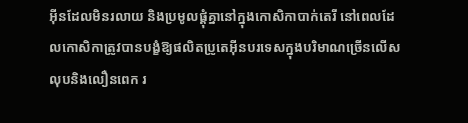អ៊ីនដែលមិនរលាយ និងប្រមូលផ្តុំគ្នានៅក្នុងកោសិកាបាក់តេរី នៅពេលដែលកោសិកាត្រូវបានបង្ខំឱ្យផលិតប្រូតេអ៊ីនបរទេសក្នុងបរិមាណច្រើនលើសលុបនិងលឿនពេក រ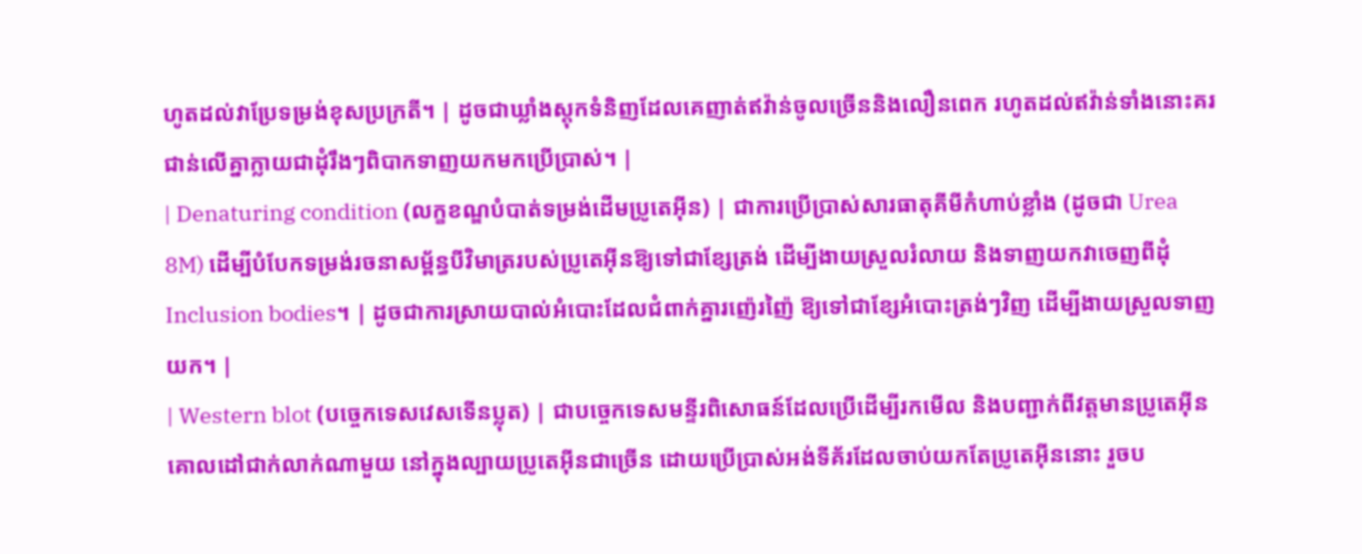ហូតដល់វាប្រែទម្រង់ខុសប្រក្រតី។ | ដូចជាឃ្លាំងស្តុកទំនិញដែលគេញាត់ឥវ៉ាន់ចូលច្រើននិងលឿនពេក រហូតដល់ឥវ៉ាន់ទាំងនោះគរជាន់លើគ្នាក្លាយជាដុំរឹងៗពិបាកទាញយកមកប្រើប្រាស់។ |
| Denaturing condition (លក្ខខណ្ឌបំបាត់ទម្រង់ដើមប្រូតេអ៊ីន) | ជាការប្រើប្រាស់សារធាតុគីមីកំហាប់ខ្លាំង (ដូចជា Urea 8M) ដើម្បីបំបែកទម្រង់រចនាសម្ព័ន្ធបីវិមាត្ររបស់ប្រូតេអ៊ីនឱ្យទៅជាខ្សែត្រង់ ដើម្បីងាយស្រួលរំលាយ និងទាញយកវាចេញពីដុំ Inclusion bodies។ | ដូចជាការស្រាយបាល់អំបោះដែលជំពាក់គ្នារញ៉េរញ៉ៃ ឱ្យទៅជាខ្សែអំបោះត្រង់ៗវិញ ដើម្បីងាយស្រួលទាញយក។ |
| Western blot (បច្ចេកទេសវេសទើនប្លុត) | ជាបច្ចេកទេសមន្ទីរពិសោធន៍ដែលប្រើដើម្បីរកមើល និងបញ្ជាក់ពីវត្តមានប្រូតេអ៊ីនគោលដៅជាក់លាក់ណាមួយ នៅក្នុងល្បាយប្រូតេអ៊ីនជាច្រើន ដោយប្រើប្រាស់អង់ទីគ័រដែលចាប់យកតែប្រូតេអ៊ីននោះ រួចប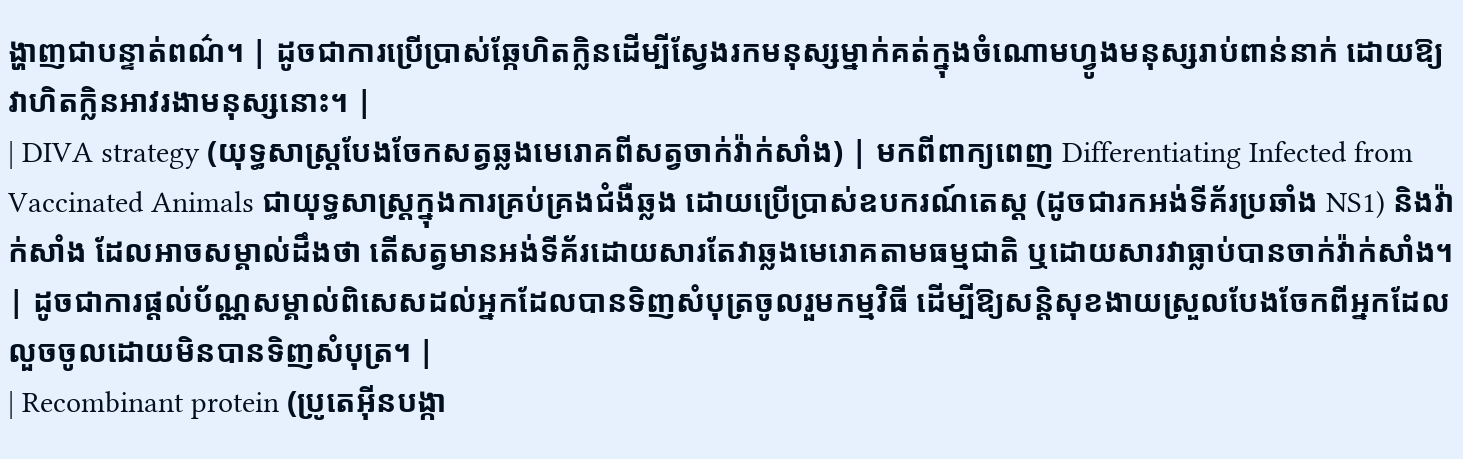ង្ហាញជាបន្ទាត់ពណ៌។ | ដូចជាការប្រើប្រាស់ឆ្កែហិតក្លិនដើម្បីស្វែងរកមនុស្សម្នាក់គត់ក្នុងចំណោមហ្វូងមនុស្សរាប់ពាន់នាក់ ដោយឱ្យវាហិតក្លិនអាវរងាមនុស្សនោះ។ |
| DIVA strategy (យុទ្ធសាស្ត្របែងចែកសត្វឆ្លងមេរោគពីសត្វចាក់វ៉ាក់សាំង) | មកពីពាក្យពេញ Differentiating Infected from Vaccinated Animals ជាយុទ្ធសាស្ត្រក្នុងការគ្រប់គ្រងជំងឺឆ្លង ដោយប្រើប្រាស់ឧបករណ៍តេស្ត (ដូចជារកអង់ទីគ័រប្រឆាំង NS1) និងវ៉ាក់សាំង ដែលអាចសម្គាល់ដឹងថា តើសត្វមានអង់ទីគ័រដោយសារតែវាឆ្លងមេរោគតាមធម្មជាតិ ឬដោយសារវាធ្លាប់បានចាក់វ៉ាក់សាំង។ | ដូចជាការផ្តល់ប័ណ្ណសម្គាល់ពិសេសដល់អ្នកដែលបានទិញសំបុត្រចូលរួមកម្មវិធី ដើម្បីឱ្យសន្តិសុខងាយស្រួលបែងចែកពីអ្នកដែលលួចចូលដោយមិនបានទិញសំបុត្រ។ |
| Recombinant protein (ប្រូតេអ៊ីនបង្កា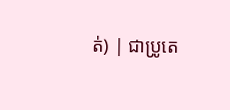ត់) | ជាប្រូតេ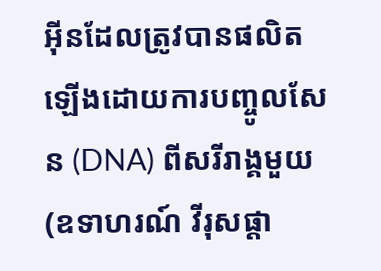អ៊ីនដែលត្រូវបានផលិតឡើងដោយការបញ្ចូលសែន (DNA) ពីសរីរាង្គមួយ (ឧទាហរណ៍ វីរុសផ្ដា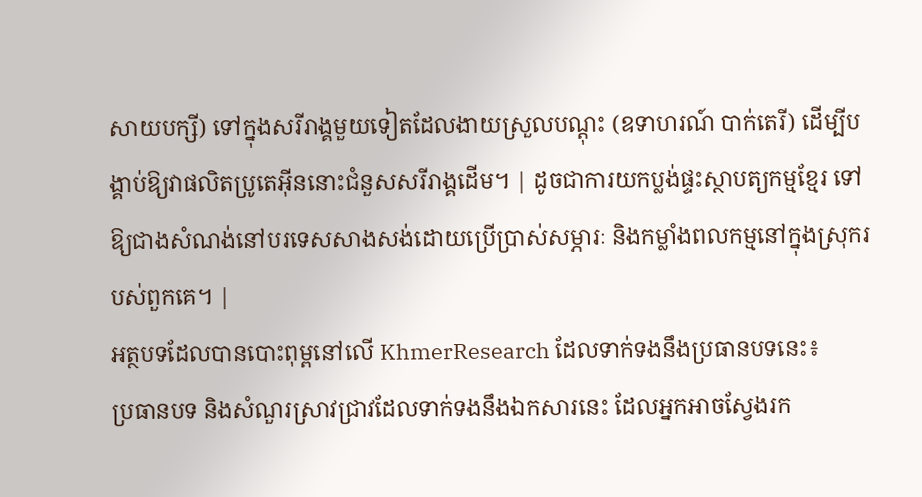សាយបក្សី) ទៅក្នុងសរីរាង្គមួយទៀតដែលងាយស្រួលបណ្តុះ (ឧទាហរណ៍ បាក់តេរី) ដើម្បីបង្គាប់ឱ្យវាផលិតប្រូតេអ៊ីននោះជំនួសសរីរាង្គដើម។ | ដូចជាការយកប្លង់ផ្ទះស្ថាបត្យកម្មខ្មែរ ទៅឱ្យជាងសំណង់នៅបរទេសសាងសង់ដោយប្រើប្រាស់សម្ភារៈ និងកម្លាំងពលកម្មនៅក្នុងស្រុករបស់ពួកគេ។ |
អត្ថបទដែលបានបោះពុម្ពនៅលើ KhmerResearch ដែលទាក់ទងនឹងប្រធានបទនេះ៖
ប្រធានបទ និងសំណួរស្រាវជ្រាវដែលទាក់ទងនឹងឯកសារនេះ ដែលអ្នកអាចស្វែងរក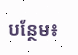បន្ថែម៖